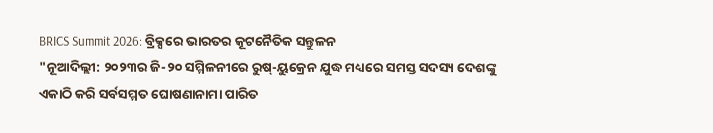BRICS Summit 2026: ବ୍ରିକ୍ସରେ ଭାରତର କୂଟନୈତିକ ସନ୍ତୁଳନ
"ନୂଆଦିଲ୍ଲୀ: ୨୦୨୩ର ଜି-୨୦ ସମ୍ମିଳନୀରେ ରୁଷ୍-ୟୁକ୍ରେନ ଯୁଦ୍ଧ ମଧ୍ୟରେ ସମସ୍ତ ସଦସ୍ୟ ଦେଶଙ୍କୁ ଏକାଠି କରି ସର୍ବସମ୍ମତ ଘୋଷଣାନାମା ପାରିତ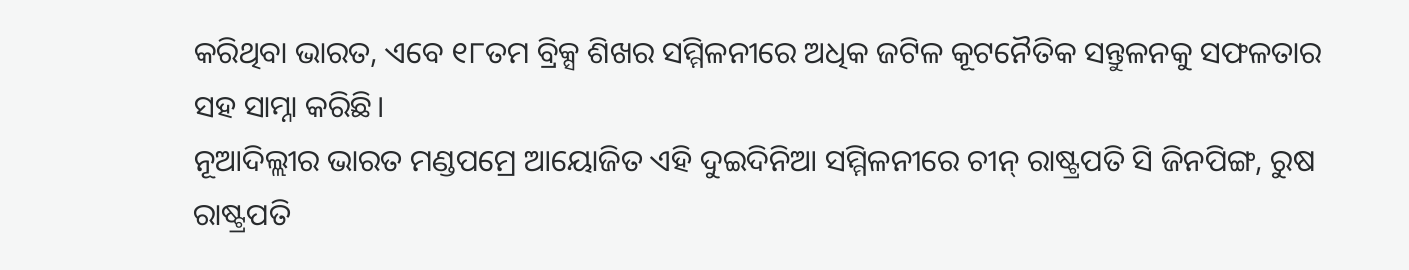କରିଥିବା ଭାରତ, ଏବେ ୧୮ତମ ବ୍ରିକ୍ସ ଶିଖର ସମ୍ମିଳନୀରେ ଅଧିକ ଜଟିଳ କୂଟନୈତିକ ସନ୍ତୁଳନକୁ ସଫଳତାର ସହ ସାମ୍ନା କରିଛି।
ନୂଆଦିଲ୍ଲୀର ଭାରତ ମଣ୍ଡପମ୍ରେ ଆୟୋଜିତ ଏହି ଦୁଇଦିନିଆ ସମ୍ମିଳନୀରେ ଚୀନ୍ ରାଷ୍ଟ୍ରପତି ସି ଜିନପିଙ୍ଗ, ରୁଷ ରାଷ୍ଟ୍ରପତି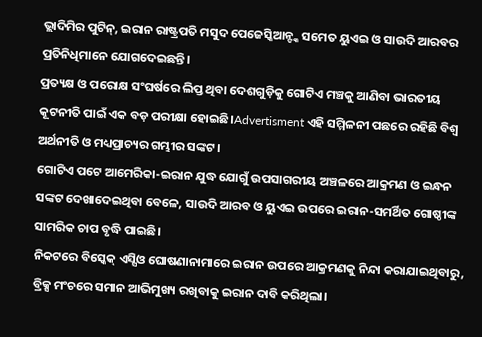ଭ୍ଲାଦିମିର ପୁଟିନ୍, ଇରାନ ରାଷ୍ଟ୍ରପତି ମସୁଦ ପେଜେସ୍କିଆନ୍ଙ୍କ ସମେତ ୟୁଏଇ ଓ ସାଉଦି ଆରବର ପ୍ରତିନିଧିମାନେ ଯୋଗଦେଇଛନ୍ତି।
ପ୍ରତ୍ୟକ୍ଷ ଓ ପରୋକ୍ଷ ସଂଘର୍ଷରେ ଲିପ୍ତ ଥିବା ଦେଶଗୁଡ଼ିକୁ ଗୋଟିଏ ମଞ୍ଚକୁ ଆଣିବା ଭାରତୀୟ କୂଟନୀତି ପାଇଁ ଏକ ବଡ଼ ପରୀକ୍ଷା ହୋଇଛି।Advertisment ଏହି ସମ୍ମିଳନୀ ପଛରେ ରହିଛି ବିଶ୍ୱ ଅର୍ଥନୀତି ଓ ମଧ୍ୟପ୍ରାଚ୍ୟର ଗମ୍ଭୀର ସଙ୍କଟ।
ଗୋଟିଏ ପଟେ ଆମେରିକା-ଇରାନ ଯୁଦ୍ଧ ଯୋଗୁଁ ଉପସାଗରୀୟ ଅଞ୍ଚଳରେ ଆକ୍ରମଣ ଓ ଇନ୍ଧନ ସଙ୍କଟ ଦେଖାଦେଇଥିବା ବେଳେ, ସାଉଦି ଆରବ ଓ ୟୁଏଇ ଉପରେ ଇରାନ-ସମର୍ଥିତ ଗୋଷ୍ଠୀଙ୍କ ସାମରିକ ଚାପ ବୃଦ୍ଧି ପାଇଛି।
ନିକଟରେ ବିସ୍କେକ୍ ଏସ୍ସିଓ ଘୋଷଣାନାମାରେ ଇରାନ ଉପରେ ଆକ୍ରମଣକୁ ନିନ୍ଦା କରାଯାଇଥିବାରୁ, ବ୍ରିକ୍ସ ମଂଚରେ ସମାନ ଆଭିମୁଖ୍ୟ ରଖିବାକୁ ଇରାନ ଦାବି କରିଥିଲା।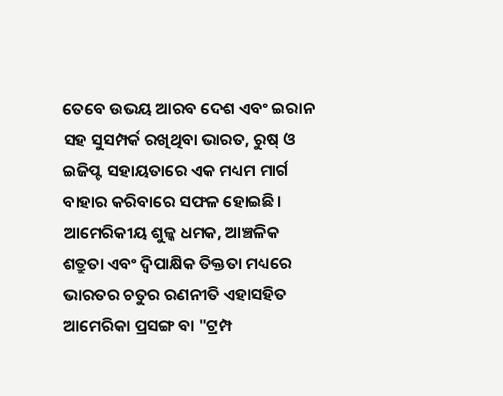ତେବେ ଉଭୟ ଆରବ ଦେଶ ଏବଂ ଇରାନ ସହ ସୁସମ୍ପର୍କ ରଖିଥିବା ଭାରତ, ରୁଷ୍ ଓ ଇଜିପ୍ଟ ସହାୟତାରେ ଏକ ମଧ୍ୟମ ମାର୍ଗ ବାହାର କରିବାରେ ସଫଳ ହୋଇଛି।
ଆମେରିକୀୟ ଶୁଳ୍କ ଧମକ, ଆଞ୍ଚଳିକ ଶତ୍ରୁତା ଏବଂ ଦ୍ୱିପାକ୍ଷିକ ତିକ୍ତତା ମଧ୍ୟରେ ଭାରତର ଚତୁର ରଣନୀତି ଏହାସହିତ ଆମେରିକା ପ୍ରସଙ୍ଗ ବା "ଟ୍ରମ୍ପ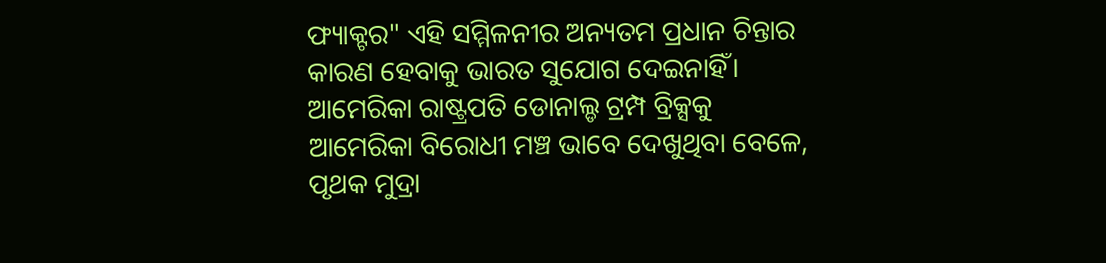ଫ୍ୟାକ୍ଟର" ଏହି ସମ୍ମିଳନୀର ଅନ୍ୟତମ ପ୍ରଧାନ ଚିନ୍ତାର କାରଣ ହେବାକୁ ଭାରତ ସୁଯୋଗ ଦେଇନାହିଁ।
ଆମେରିକା ରାଷ୍ଟ୍ରପତି ଡୋନାଲ୍ଡ ଟ୍ରମ୍ପ ବ୍ରିକ୍ସକୁ ଆମେରିକା ବିରୋଧୀ ମଞ୍ଚ ଭାବେ ଦେଖୁଥିବା ବେଳେ, ପୃଥକ ମୁଦ୍ରା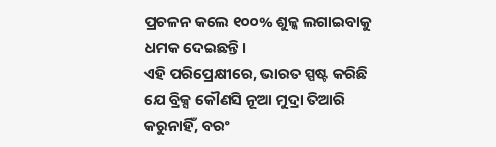ପ୍ରଚଳନ କଲେ ୧୦୦% ଶୁଳ୍କ ଲଗାଇବାକୁ ଧମକ ଦେଇଛନ୍ତି।
ଏହି ପରିପ୍ରେକ୍ଷୀରେ, ଭାରତ ସ୍ପଷ୍ଟ କରିଛି ଯେ ବ୍ରିକ୍ସ କୌଣସି ନୂଆ ମୁଦ୍ରା ତିଆରି କରୁନାହିଁ, ବରଂ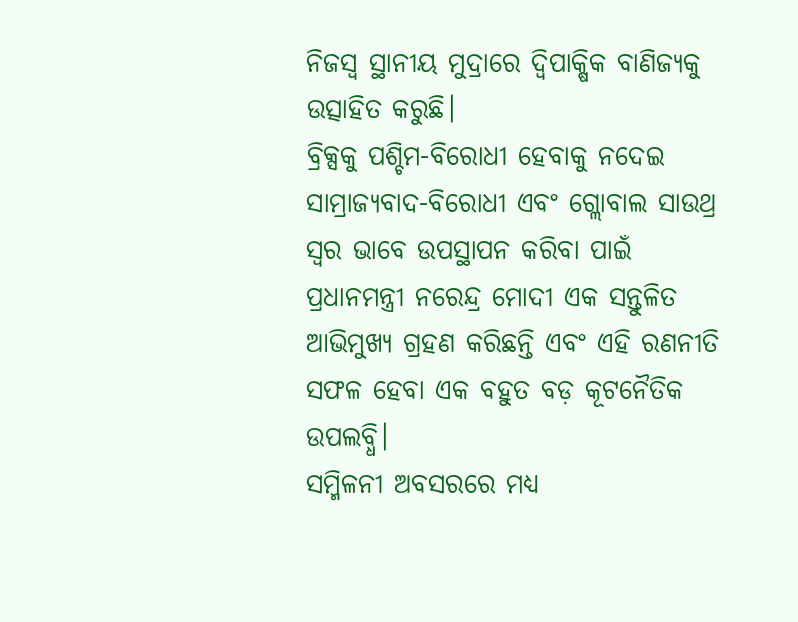ନିଜସ୍ୱ ସ୍ଥାନୀୟ ମୁଦ୍ରାରେ ଦ୍ୱିପାକ୍ଷିକ ବାଣିଜ୍ୟକୁ ଉତ୍ସାହିତ କରୁଛି।
ବ୍ରିକ୍ସକୁ ପଶ୍ଚିମ-ବିରୋଧୀ ହେବାକୁ ନଦେଇ ସାମ୍ରାଜ୍ୟବାଦ-ବିରୋଧୀ ଏବଂ ଗ୍ଲୋବାଲ ସାଉଥ୍ର ସ୍ୱର ଭାବେ ଉପସ୍ଥାପନ କରିବା ପାଇଁ ପ୍ରଧାନମନ୍ତ୍ରୀ ନରେନ୍ଦ୍ର ମୋଦୀ ଏକ ସନ୍ତୁଳିତ ଆଭିମୁଖ୍ୟ ଗ୍ରହଣ କରିଛନ୍ତି ଏବଂ ଏହି ରଣନୀତି ସଫଳ ହେବା ଏକ ବହୁତ ବଡ଼ କୂଟନୈତିକ ଉପଲବ୍ଧି।
ସମ୍ମିଳନୀ ଅବସରରେ ମଧ୍ୟ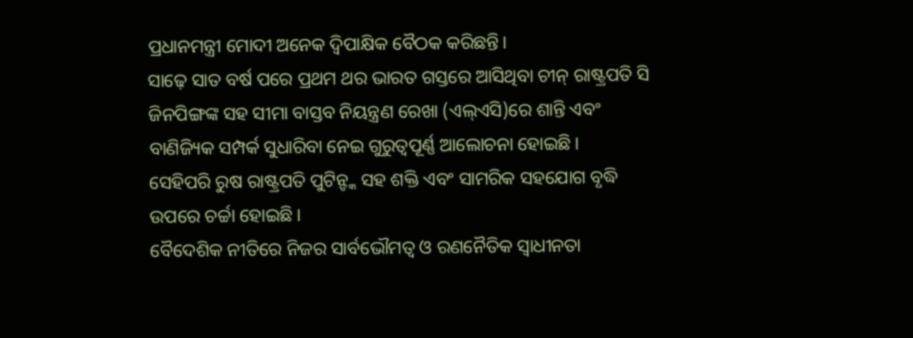ପ୍ରଧାନମନ୍ତ୍ରୀ ମୋଦୀ ଅନେକ ଦ୍ୱିପାକ୍ଷିକ ବୈଠକ କରିଛନ୍ତି।
ସାଢ଼େ ସାତ ବର୍ଷ ପରେ ପ୍ରଥମ ଥର ଭାରତ ଗସ୍ତରେ ଆସିଥିବା ଚୀନ୍ ରାଷ୍ଟ୍ରପତି ସି ଜିନପିଙ୍ଗଙ୍କ ସହ ସୀମା ବାସ୍ତବ ନିୟନ୍ତ୍ରଣ ରେଖା (ଏଲ୍ଏସି)ରେ ଶାନ୍ତି ଏବଂ ବାଣିଜ୍ୟିକ ସମ୍ପର୍କ ସୁଧାରିବା ନେଇ ଗୁରୁତ୍ୱପୂର୍ଣ୍ଣ ଆଲୋଚନା ହୋଇଛି।
ସେହିପରି ରୁଷ ରାଷ୍ଟ୍ରପତି ପୁଟିନ୍ଙ୍କ ସହ ଶକ୍ତି ଏବଂ ସାମରିକ ସହଯୋଗ ବୃଦ୍ଧି ଉପରେ ଚର୍ଚ୍ଚା ହୋଇଛି।
ବୈଦେଶିକ ନୀତିରେ ନିଜର ସାର୍ବଭୌମତ୍ୱ ଓ ରଣନୈତିକ ସ୍ୱାଧୀନତା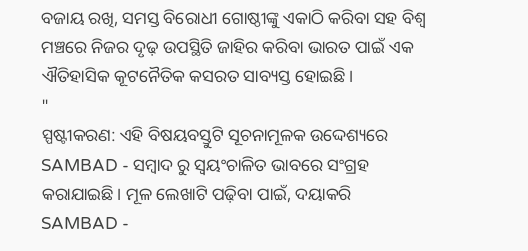ବଜାୟ ରଖି, ସମସ୍ତ ବିରୋଧୀ ଗୋଷ୍ଠୀଙ୍କୁ ଏକାଠି କରିବା ସହ ବିଶ୍ୱ ମଞ୍ଚରେ ନିଜର ଦୃଢ଼ ଉପସ୍ଥିତି ଜାହିର କରିବା ଭାରତ ପାଇଁ ଏକ ଐତିହାସିକ କୂଟନୈତିକ କସରତ ସାବ୍ୟସ୍ତ ହୋଇଛି।
"
ସ୍ପଷ୍ଟୀକରଣ: ଏହି ବିଷୟବସ୍ତୁଟି ସୂଚନାମୂଳକ ଉଦ୍ଦେଶ୍ୟରେ SAMBAD - ସମ୍ବାଦ ରୁ ସ୍ୱୟଂଚାଳିତ ଭାବରେ ସଂଗ୍ରହ କରାଯାଇଛି। ମୂଳ ଲେଖାଟି ପଢ଼ିବା ପାଇଁ, ଦୟାକରି SAMBAD -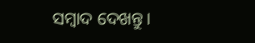ସମ୍ବାଦ ଦେଖନ୍ତୁ।